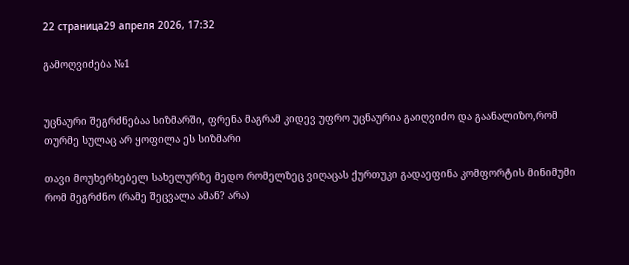22 страница29 апреля 2026, 17:32

გამოღვიძება №1


უცნაური შეგრძნებაა სიზმარში, ფრენა მაგრამ კიდევ უფრო უცნაურია გაიღვიძო და გაანალიზო,რომ თურმე სულაც არ ყოფილა ეს სიზმარი

თავი მოუხერხებელ სახელურზე მედო რომელზეც ვიღაცას ქურთუკი გადაეფინა კომფორტის მინიმუმი რომ მეგრძნო (რამე შეცვალა ამან? არა)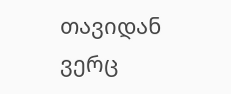თავიდან ვერც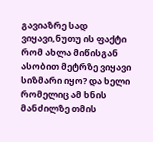გავიაზრე სად ვიყავი,ნუთუ ის ფაქტი რომ ახლა მიწისგან ასობით მეტრზე ვიყავი სიზმარი იყო? და ხელი რომელიც ამ ხნის მანძილზე თმის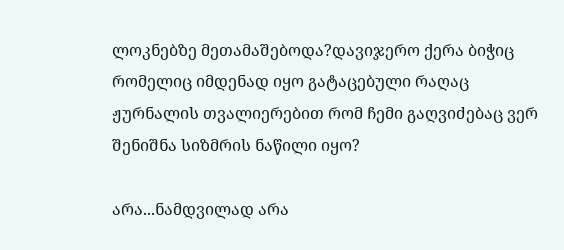ლოკნებზე მეთამაშებოდა?დავიჯერო ქერა ბიჭიც რომელიც იმდენად იყო გატაცებული რაღაც ჟურნალის თვალიერებით რომ ჩემი გაღვიძებაც ვერ შენიშნა სიზმრის ნაწილი იყო?

არა...ნამდვილად არა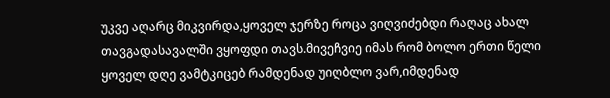უკვე აღარც მიკვირდა,ყოველ ჯერზე როცა ვიღვიძებდი რაღაც ახალ თავგადასავალში ვყოფდი თავს.მივეჩვიე იმას რომ ბოლო ერთი წელი ყოველ დღე ვამტკიცებ რამდენად უიღბლო ვარ,იმდენად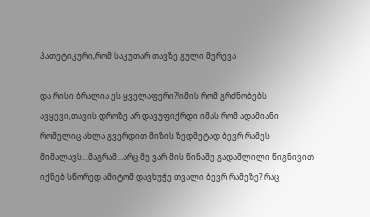პათეტიკური,რომ საკუთარ თავზე გული მერევა

და რისი ბრალია ეს ყველაფერი?!იმის რომ გრძნობებს ავყევი,თავის დროზე არ დავუფიქრდი იმას რომ ადამიანი რომელიც ახლა გვერდით მიზის ზედმეტად ბევრ რამეს მიმალავს...მაგრამ...არც მე ვარ მის წინაშე გადაშლილი წიგნივით იქნებ სწორედ ამიტომ დავხუჭე თვალი ბევრ რამეზე? რაც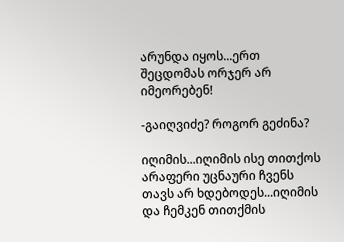არუნდა იყოს...ერთ შეცდომას ორჯერ არ იმეორებენ!

-გაიღვიძე? როგორ გეძინა?

იღიმის...იღიმის ისე თითქოს არაფერი უცნაური ჩვენს თავს არ ხდებოდეს...იღიმის და ჩემკენ თითქმის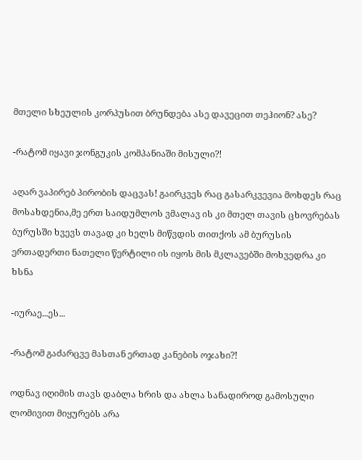მთელი სხეულის კორპუსით ბრუნდება ასე დავეცით თეჰიონ? ასე?

-რატომ იყავი ჯონგუკის კომპანიაში მისული?!

აღარ ვაპირებ პირობის დაცვას! გაირკვეს რაც გასარკვევია მოხდეს რაც მოსახდენია,მე ერთ საიდუმლოს ვმალავ ის კი მთელ თავის ცხოვრებას ბურუსში ხვევს თავად კი ხელს მიწვდის თითქოს ამ ბურუსის ერთადერთი ნათელი წერტილი ის იყოს მის მკლავებში მოხვედრა კი ხსნა

-იურაე...ეს...

-რატომ გაძარცვე მასთან ერთად კანების ოჯახი?!

ოდნავ იღიმის თავს დაბლა ხრის და ახლა სანადიროდ გამოსული ლომივით მიყურებს არა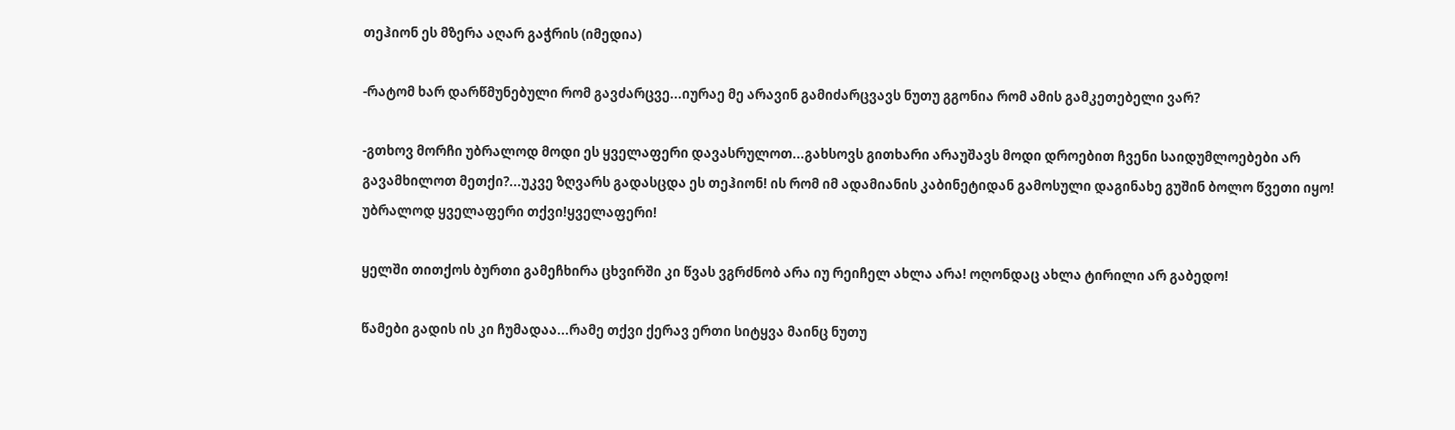თეჰიონ ეს მზერა აღარ გაჭრის (იმედია)

-რატომ ხარ დარწმუნებული რომ გავძარცვე...იურაე მე არავინ გამიძარცვავს ნუთუ გგონია რომ ამის გამკეთებელი ვარ?

-გთხოვ მორჩი უბრალოდ მოდი ეს ყველაფერი დავასრულოთ...გახსოვს გითხარი არაუშავს მოდი დროებით ჩვენი საიდუმლოებები არ გავამხილოთ მეთქი?...უკვე ზღვარს გადასცდა ეს თეჰიონ! ის რომ იმ ადამიანის კაბინეტიდან გამოსული დაგინახე გუშინ ბოლო წვეთი იყო! უბრალოდ ყველაფერი თქვი!ყველაფერი!

ყელში თითქოს ბურთი გამეჩხირა ცხვირში კი წვას ვგრძნობ არა იუ რეიჩელ ახლა არა! ოღონდაც ახლა ტირილი არ გაბედო!

წამები გადის ის კი ჩუმადაა...რამე თქვი ქერავ ერთი სიტყვა მაინც ნუთუ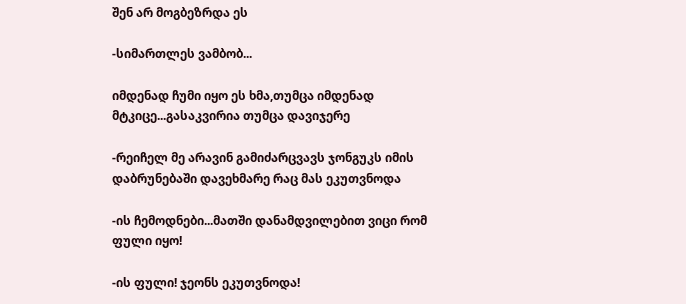შენ არ მოგბეზრდა ეს

-სიმართლეს ვამბობ...

იმდენად ჩუმი იყო ეს ხმა,თუმცა იმდენად მტკიცე...გასაკვირია თუმცა დავიჯერე

-რეიჩელ მე არავინ გამიძარცვავს ჯონგუკს იმის დაბრუნებაში დავეხმარე რაც მას ეკუთვნოდა

-ის ჩემოდნები...მათში დანამდვილებით ვიცი რომ ფული იყო!

-ის ფული! ჯეონს ეკუთვნოდა!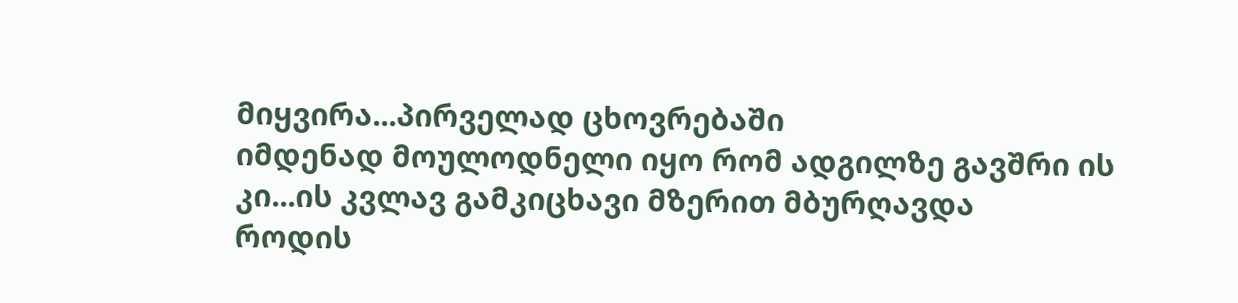მიყვირა...პირველად ცხოვრებაში
იმდენად მოულოდნელი იყო რომ ადგილზე გავშრი ის კი...ის კვლავ გამკიცხავი მზერით მბურღავდა
როდის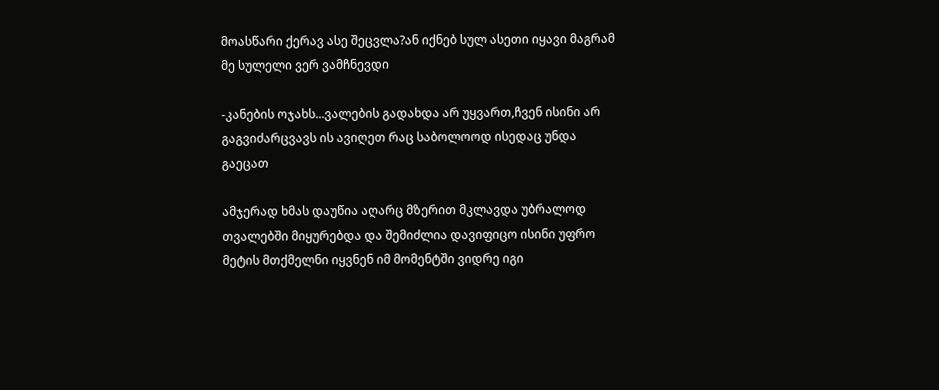მოასწარი ქერავ ასე შეცვლა?ან იქნებ სულ ასეთი იყავი მაგრამ მე სულელი ვერ ვამჩნევდი

-კანების ოჯახს...ვალების გადახდა არ უყვართ,ჩვენ ისინი არ გაგვიძარცვავს ის ავიღეთ რაც საბოლოოდ ისედაც უნდა გაეცათ

ამჯერად ხმას დაუწია აღარც მზერით მკლავდა უბრალოდ თვალებში მიყურებდა და შემიძლია დავიფიცო ისინი უფრო მეტის მთქმელნი იყვნენ იმ მომენტში ვიდრე იგი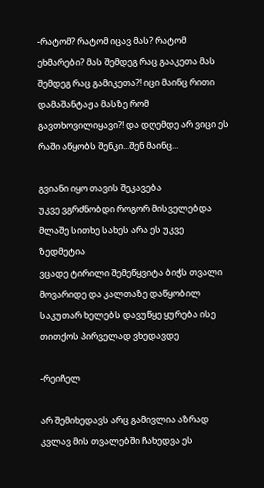-რატომ? რატომ იცავ მას? რატომ ეხმარები? მას შემდეგ რაც გააკეთა მას შემდეგ რაც გამიკეთა?! იცი მაინც რითი დამაშანტაჟა მასზე რომ გავთხოვილიყავი?! და დღემდე არ ვიცი ეს რაში აწყობს შენკი...შენ მაინც...

გვიანი იყო თავის შეკავება
უკვე ვგრძნობდი როგორ მისველებდა მლაშე სითხე სახეს არა ეს უკვე ზედმეტია
ვცადე ტირილი შემეწყვიტა ბიჭს თვალი მოვარიდე და კალთაზე დაწყობილ საკუთარ ხელებს დავუწყე ყურება ისე თითქოს პირველად ვხედავდე

-რეიჩელ

არ შემიხედავს არც გამივლია აზრად კვლავ მის თვალებში ჩახედვა ეს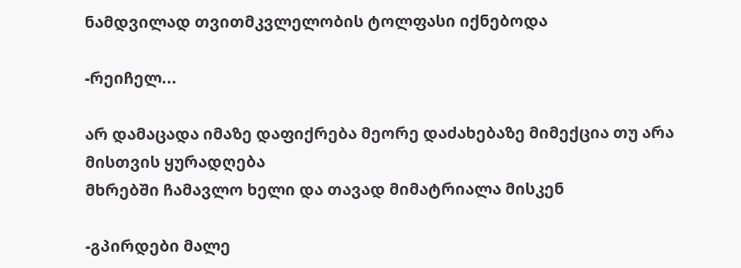ნამდვილად თვითმკვლელობის ტოლფასი იქნებოდა

-რეიჩელ...

არ დამაცადა იმაზე დაფიქრება მეორე დაძახებაზე მიმექცია თუ არა მისთვის ყურადღება
მხრებში ჩამავლო ხელი და თავად მიმატრიალა მისკენ

-გპირდები მალე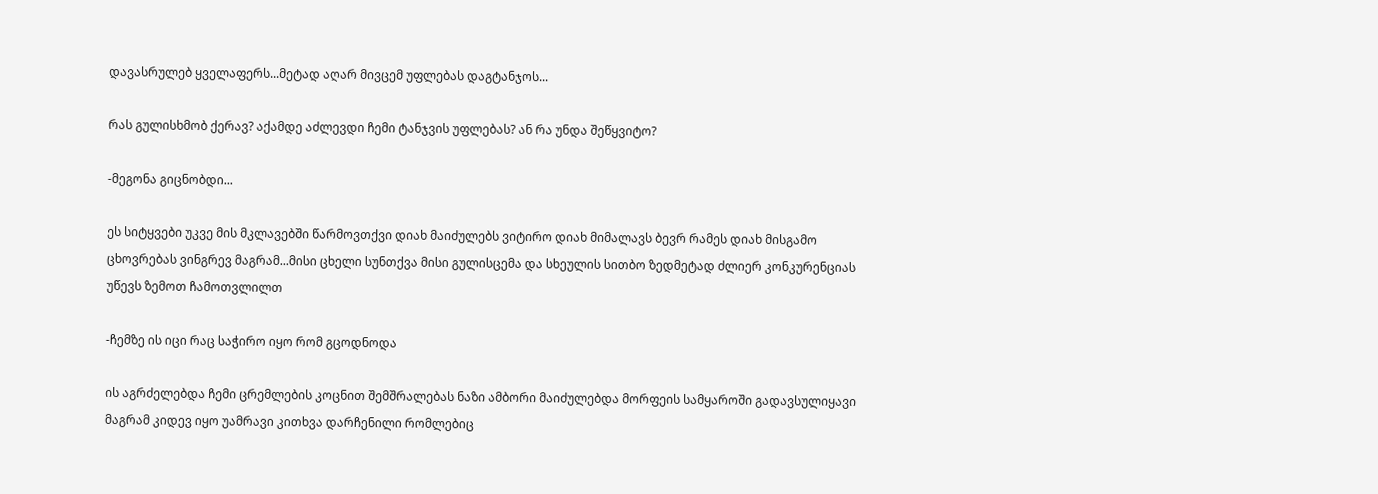დავასრულებ ყველაფერს...მეტად აღარ მივცემ უფლებას დაგტანჯოს...

რას გულისხმობ ქერავ? აქამდე აძლევდი ჩემი ტანჯვის უფლებას? ან რა უნდა შეწყვიტო?

-მეგონა გიცნობდი...

ეს სიტყვები უკვე მის მკლავებში წარმოვთქვი დიახ მაიძულებს ვიტირო დიახ მიმალავს ბევრ რამეს დიახ მისგამო ცხოვრებას ვინგრევ მაგრამ...მისი ცხელი სუნთქვა მისი გულისცემა და სხეულის სითბო ზედმეტად ძლიერ კონკურენციას უწევს ზემოთ ჩამოთვლილთ

-ჩემზე ის იცი რაც საჭირო იყო რომ გცოდნოდა

ის აგრძელებდა ჩემი ცრემლების კოცნით შემშრალებას ნაზი ამბორი მაიძულებდა მორფეის სამყაროში გადავსულიყავი მაგრამ კიდევ იყო უამრავი კითხვა დარჩენილი რომლებიც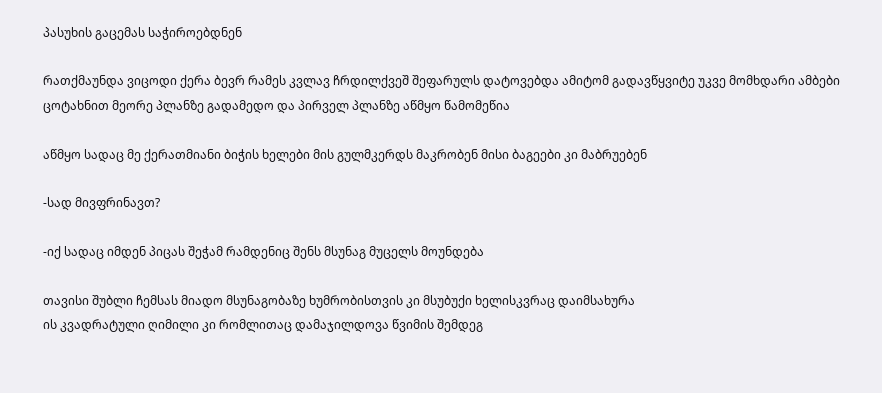პასუხის გაცემას საჭიროებდნენ

რათქმაუნდა ვიცოდი ქერა ბევრ რამეს კვლავ ჩრდილქვეშ შეფარულს დატოვებდა ამიტომ გადავწყვიტე უკვე მომხდარი ამბები ცოტახნით მეორე პლანზე გადამედო და პირველ პლანზე აწმყო წამომეწია

აწმყო სადაც მე ქერათმიანი ბიჭის ხელები მის გულმკერდს მაკრობენ მისი ბაგეები კი მაბრუებენ

-სად მივფრინავთ?

-იქ სადაც იმდენ პიცას შეჭამ რამდენიც შენს მსუნაგ მუცელს მოუნდება

თავისი შუბლი ჩემსას მიადო მსუნაგობაზე ხუმრობისთვის კი მსუბუქი ხელისკვრაც დაიმსახურა
ის კვადრატული ღიმილი კი რომლითაც დამაჯილდოვა წვიმის შემდეგ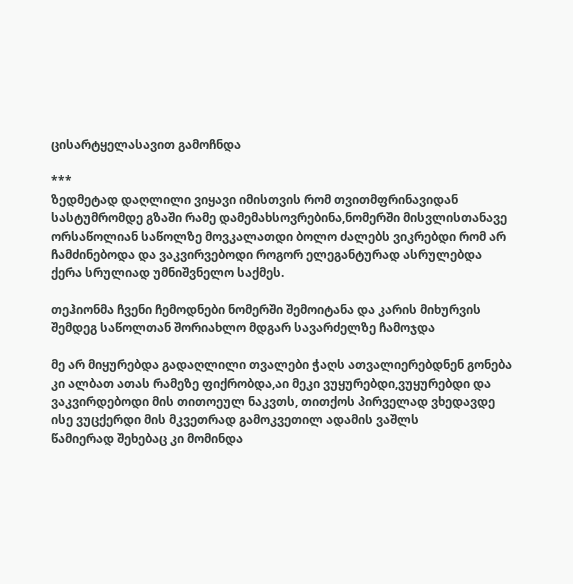ცისარტყელასავით გამოჩნდა

***
ზედმეტად დაღლილი ვიყავი იმისთვის რომ თვითმფრინავიდან სასტუმრომდე გზაში რამე დამემახსოვრებინა,ნომერში მისვლისთანავე ორსაწოლიან საწოლზე მოვკალათდი ბოლო ძალებს ვიკრებდი რომ არ ჩამძინებოდა და ვაკვირვებოდი როგორ ელეგანტურად ასრულებდა ქერა სრულიად უმნიშვნელო საქმეს.

თეჰიონმა ჩვენი ჩემოდნები ნომერში შემოიტანა და კარის მიხურვის შემდეგ საწოლთან შორიახლო მდგარ სავარძელზე ჩამოჯდა

მე არ მიყურებდა გადაღლილი თვალები ჭაღს ათვალიერებდნენ გონება კი ალბათ ათას რამეზე ფიქრობდა,აი მეკი ვუყურებდი,ვუყურებდი და ვაკვირდებოდი მის თითოეულ ნაკვთს, თითქოს პირველად ვხედავდე ისე ვუცქერდი მის მკვეთრად გამოკვეთილ ადამის ვაშლს
წამიერად შეხებაც კი მომინდა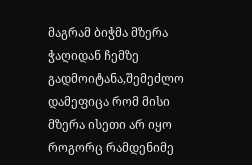მაგრამ ბიჭმა მზერა ჭაღიდან ჩემზე გადმოიტანა,შემეძლო დამეფიცა რომ მისი მზერა ისეთი არ იყო როგორც რამდენიმე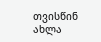თვისწინ
ახლა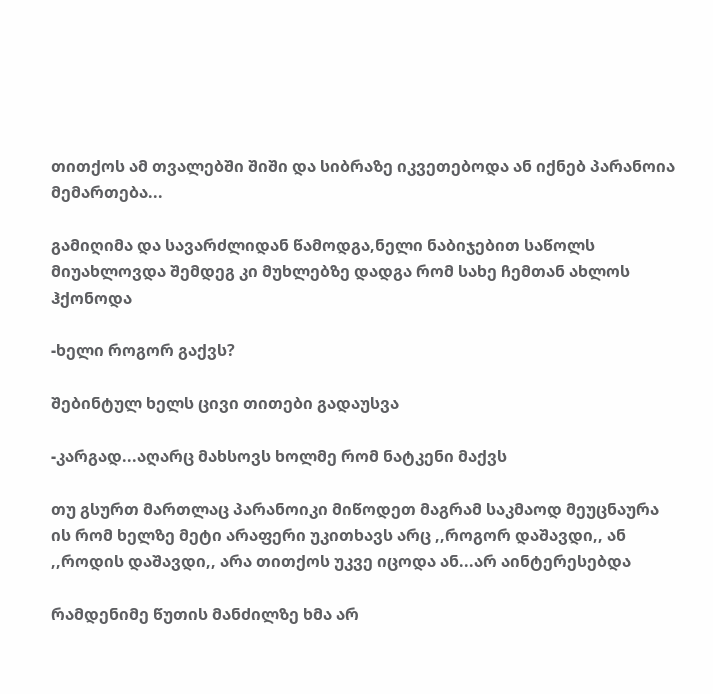თითქოს ამ თვალებში შიში და სიბრაზე იკვეთებოდა ან იქნებ პარანოია მემართება...

გამიღიმა და სავარძლიდან წამოდგა,ნელი ნაბიჯებით საწოლს მიუახლოვდა შემდეგ კი მუხლებზე დადგა რომ სახე ჩემთან ახლოს ჰქონოდა

-ხელი როგორ გაქვს?

შებინტულ ხელს ცივი თითები გადაუსვა

-კარგად...აღარც მახსოვს ხოლმე რომ ნატკენი მაქვს

თუ გსურთ მართლაც პარანოიკი მიწოდეთ მაგრამ საკმაოდ მეუცნაურა ის რომ ხელზე მეტი არაფერი უკითხავს არც ,,როგორ დაშავდი,, ან ,,როდის დაშავდი,, არა თითქოს უკვე იცოდა ან...არ აინტერესებდა

რამდენიმე წუთის მანძილზე ხმა არ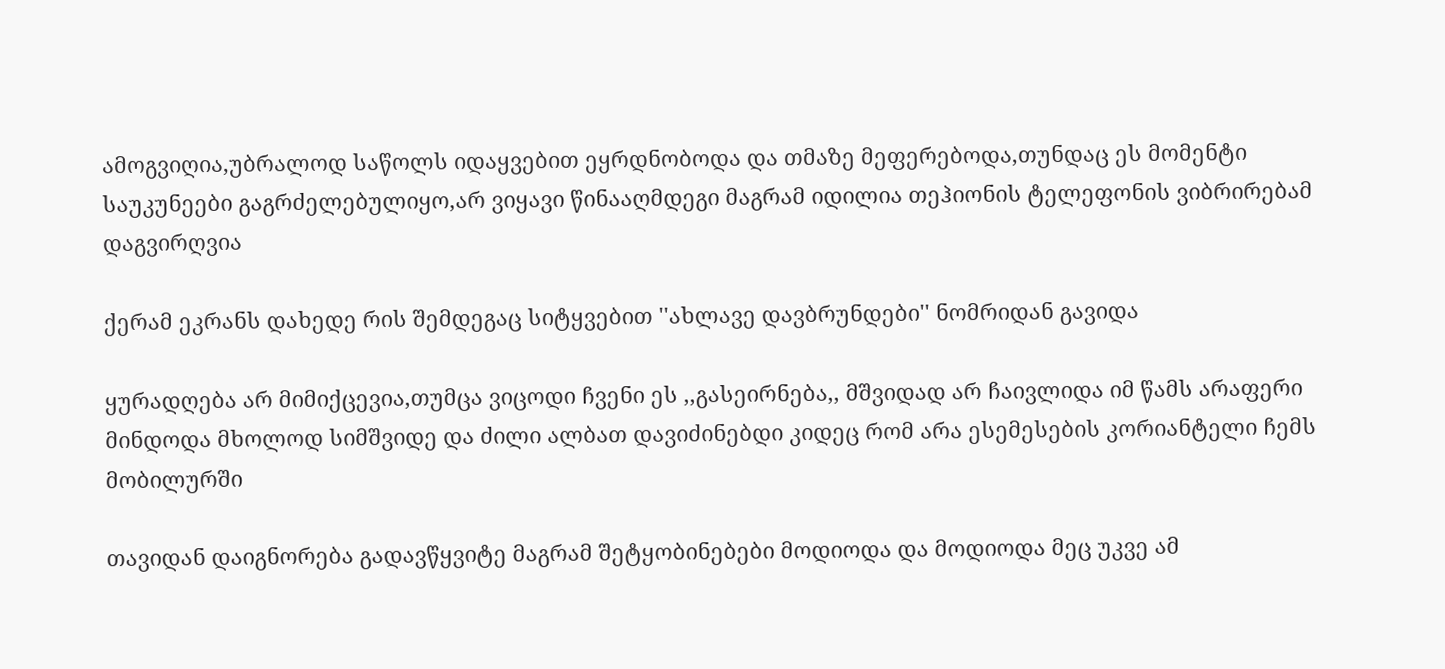ამოგვიღია,უბრალოდ საწოლს იდაყვებით ეყრდნობოდა და თმაზე მეფერებოდა,თუნდაც ეს მომენტი საუკუნეები გაგრძელებულიყო,არ ვიყავი წინააღმდეგი მაგრამ იდილია თეჰიონის ტელეფონის ვიბრირებამ დაგვირღვია

ქერამ ეკრანს დახედე რის შემდეგაც სიტყვებით ''ახლავე დავბრუნდები'' ნომრიდან გავიდა

ყურადღება არ მიმიქცევია,თუმცა ვიცოდი ჩვენი ეს ,,გასეირნება,, მშვიდად არ ჩაივლიდა იმ წამს არაფერი მინდოდა მხოლოდ სიმშვიდე და ძილი ალბათ დავიძინებდი კიდეც რომ არა ესემესების კორიანტელი ჩემს მობილურში

თავიდან დაიგნორება გადავწყვიტე მაგრამ შეტყობინებები მოდიოდა და მოდიოდა მეც უკვე ამ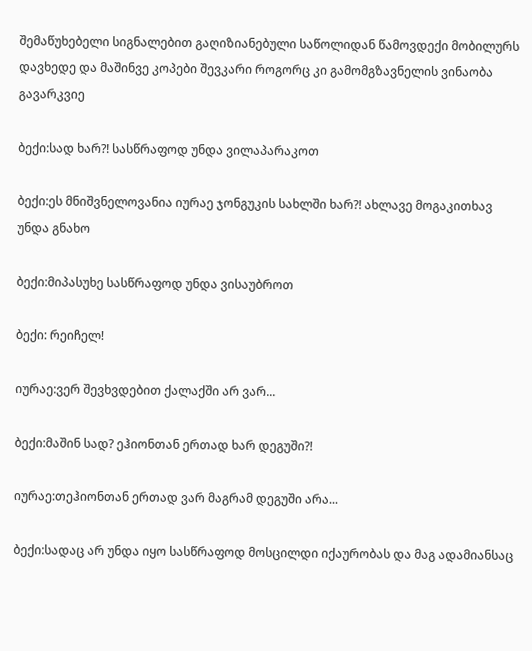შემაწუხებელი სიგნალებით გაღიზიანებული საწოლიდან წამოვდექი მობილურს დავხედე და მაშინვე კოპები შევკარი როგორც კი გამომგზავნელის ვინაობა გავარკვიე

ბექი:სად ხარ?! სასწრაფოდ უნდა ვილაპარაკოთ

ბექი:ეს მნიშვნელოვანია იურაე ჯონგუკის სახლში ხარ?! ახლავე მოგაკითხავ უნდა გნახო

ბექი:მიპასუხე სასწრაფოდ უნდა ვისაუბროთ

ბექი: რეიჩელ!

იურაე:ვერ შევხვდებით ქალაქში არ ვარ...

ბექი:მაშინ სად? ეჰიონთან ერთად ხარ დეგუში?!

იურაე:თეჰიონთან ერთად ვარ მაგრამ დეგუში არა...

ბექი:სადაც არ უნდა იყო სასწრაფოდ მოსცილდი იქაურობას და მაგ ადამიანსაც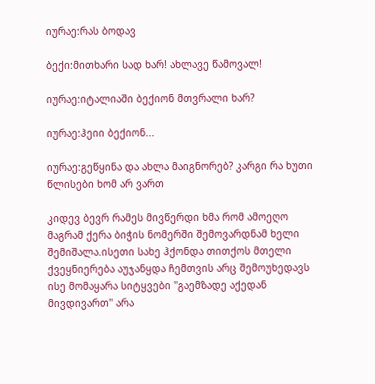იურაე:რას ბოდავ

ბექი:მითხარი სად ხარ! ახლავე წამოვალ!

იურაე:იტალიაში ბექიონ მთვრალი ხარ?

იურაე:ჰეიი ბექიონ...

იურაე:გეწყინა და ახლა მაიგნორებ? კარგი რა ხუთი წლისები ხომ არ ვართ

კიდევ ბევრ რამეს მივწერდი ხმა რომ ამოეღო მაგრამ ქერა ბიჭის ნომერში შემოვარდნამ ხელი შემიშალა.ისეთი სახე ჰქონდა თითქოს მთელი ქვეყნიერება აუჯანყდა ჩემთვის არც შემოუხედავს ისე მომაყარა სიტყვები ''გაემზადე აქედან მივდივართ'' არა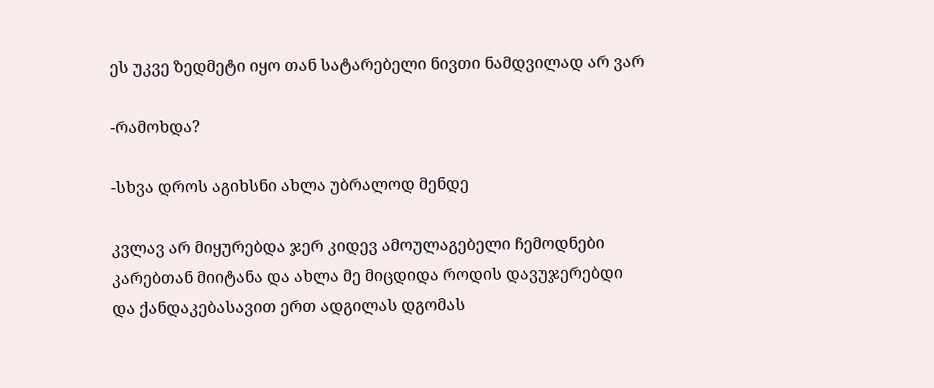ეს უკვე ზედმეტი იყო თან სატარებელი ნივთი ნამდვილად არ ვარ

-რამოხდა?

-სხვა დროს აგიხსნი ახლა უბრალოდ მენდე

კვლავ არ მიყურებდა ჯერ კიდევ ამოულაგებელი ჩემოდნები კარებთან მიიტანა და ახლა მე მიცდიდა როდის დავუჯერებდი და ქანდაკებასავით ერთ ადგილას დგომას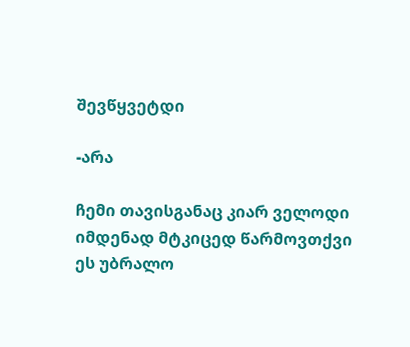შევწყვეტდი

-არა

ჩემი თავისგანაც კიარ ველოდი იმდენად მტკიცედ წარმოვთქვი ეს უბრალო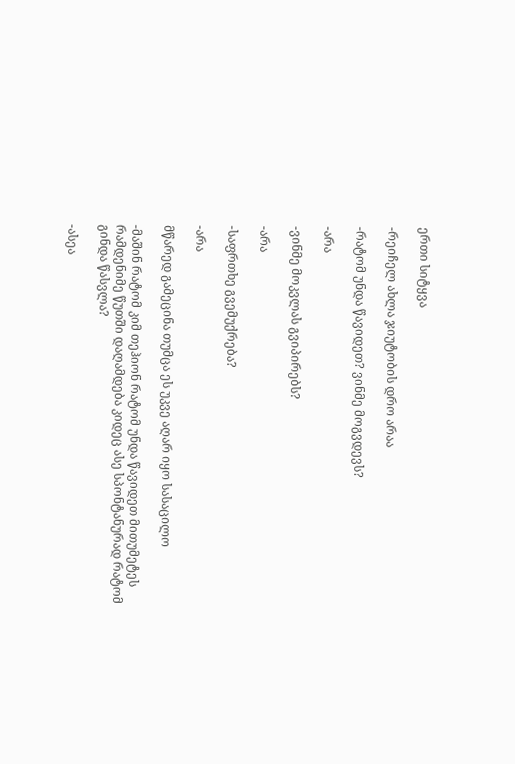ერთი სიტყვა

-რეიჩელ ახლა ჯიუტობის დრო არაა

-რატომ უნდა წავიდეთ? ვინმე მოგვდევს?

-არა

-ვინმე მოკვლას გვიპირებს?

-არა

-საფრთხე გვემუქრება?

-არა

მწარედ გამეცინა თუმცა ეს უკვე აღარ იყო სასაცილო

-მაშინ რატომ კიმ თეჰიონ რატომ უნდა წავიდეთ მითუმეტეს რამდენიმე წუთში დაღამდება კიდეც ასე სპონტანურად რატომ გინდა წასვლა?

-ასეა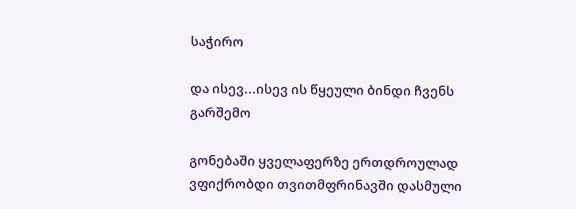საჭირო

და ისევ...ისევ ის წყეული ბინდი ჩვენს გარშემო

გონებაში ყველაფერზე ერთდროულად ვფიქრობდი თვითმფრინავში დასმული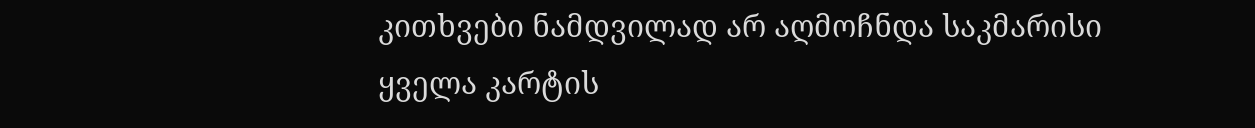კითხვები ნამდვილად არ აღმოჩნდა საკმარისი ყველა კარტის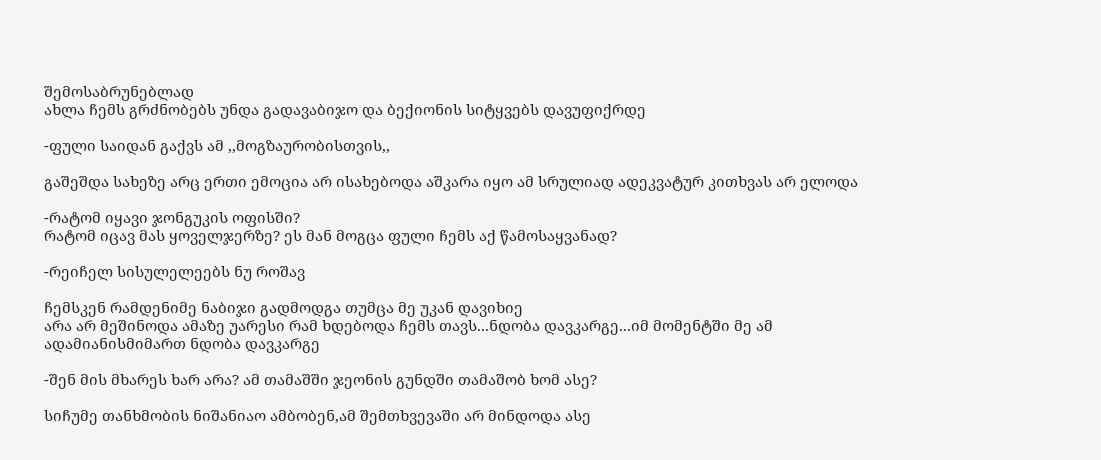შემოსაბრუნებლად
ახლა ჩემს გრძნობებს უნდა გადავაბიჯო და ბექიონის სიტყვებს დავუფიქრდე

-ფული საიდან გაქვს ამ ,,მოგზაურობისთვის,,

გაშეშდა სახეზე არც ერთი ემოცია არ ისახებოდა აშკარა იყო ამ სრულიად ადეკვატურ კითხვას არ ელოდა

-რატომ იყავი ჯონგუკის ოფისში?
რატომ იცავ მას ყოველჯერზე? ეს მან მოგცა ფული ჩემს აქ წამოსაყვანად?

-რეიჩელ სისულელეებს ნუ როშავ

ჩემსკენ რამდენიმე ნაბიჯი გადმოდგა თუმცა მე უკან დავიხიე
არა არ მეშინოდა ამაზე უარესი რამ ხდებოდა ჩემს თავს...ნდობა დავკარგე...იმ მომენტში მე ამ ადამიანისმიმართ ნდობა დავკარგე

-შენ მის მხარეს ხარ არა? ამ თამაშში ჯეონის გუნდში თამაშობ ხომ ასე?

სიჩუმე თანხმობის ნიშანიაო ამბობენ,ამ შემთხვევაში არ მინდოდა ასე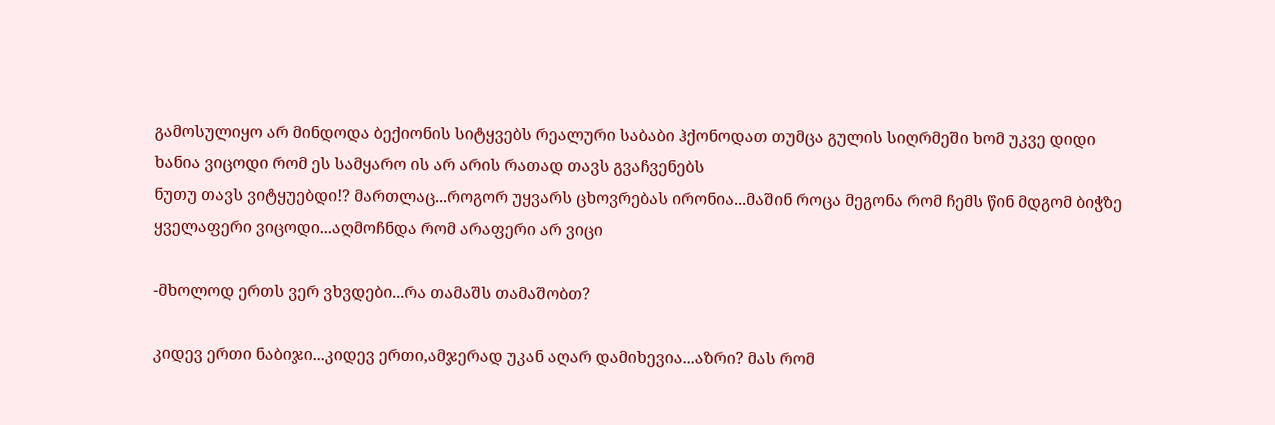გამოსულიყო არ მინდოდა ბექიონის სიტყვებს რეალური საბაბი ჰქონოდათ თუმცა გულის სიღრმეში ხომ უკვე დიდი ხანია ვიცოდი რომ ეს სამყარო ის არ არის რათად თავს გვაჩვენებს
ნუთუ თავს ვიტყუებდი!? მართლაც...როგორ უყვარს ცხოვრებას ირონია...მაშინ როცა მეგონა რომ ჩემს წინ მდგომ ბიჭზე ყველაფერი ვიცოდი...აღმოჩნდა რომ არაფერი არ ვიცი

-მხოლოდ ერთს ვერ ვხვდები...რა თამაშს თამაშობთ?

კიდევ ერთი ნაბიჯი...კიდევ ერთი,ამჯერად უკან აღარ დამიხევია...აზრი? მას რომ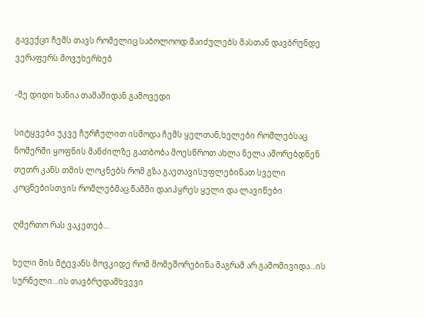გავექცი ჩემს თავს რომელიც საბოლოოდ მაიძულებს მასთან დავბრუნდე ვერაფერს მოვუხერხებ

-მე დიდი ხანია თამაშიდან გამოვედი

სიტყვები უკვე ჩურჩულით ისმოდა ჩემს ყელთან,ხელები რომლებსაც ნომერში ყოფნის მანძილზე გათბობა მოესწროთ ახლა ნელა აშორებდნენ თეთრ კანს თმის ლოკნებს რომ გზა გაეთავისუფლებინათ სველი კოცნებისთვის რომლებმაც წამში დაიპყრეს ყელი და ლავიწები

ღმერთო რას ვაკეთებ...

ხელი მის მტევანს მოვკიდე რომ მომეშორებინა მაგრამ არ გამომივიდა...ის სურნელი...ის თავბრუდამხვევი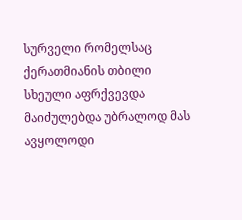სურველი რომელსაც ქერათმიანის თბილი სხეული აფრქვევდა მაიძულებდა უბრალოდ მას ავყოლოდი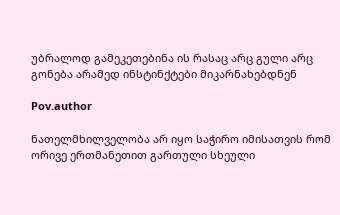უბრალოდ გამეკეთებინა ის რასაც არც გული არც გონება არამედ ინსტინქტები მიკარნახებდნენ

Pov.author

ნათელმხილველობა არ იყო საჭირო იმისათვის რომ ორივე ერთმანეთით გართული სხეული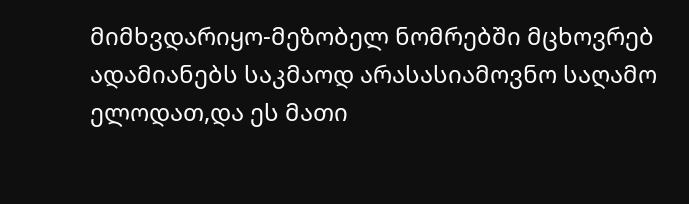მიმხვდარიყო-მეზობელ ნომრებში მცხოვრებ ადამიანებს საკმაოდ არასასიამოვნო საღამო ელოდათ,და ეს მათი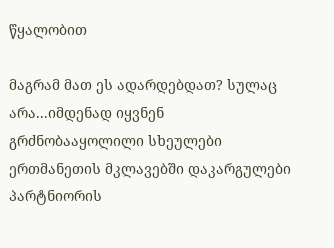წყალობით

მაგრამ მათ ეს ადარდებდათ? სულაც არა...იმდენად იყვნენ გრძნობააყოლილი სხეულები ერთმანეთის მკლავებში დაკარგულები პარტნიორის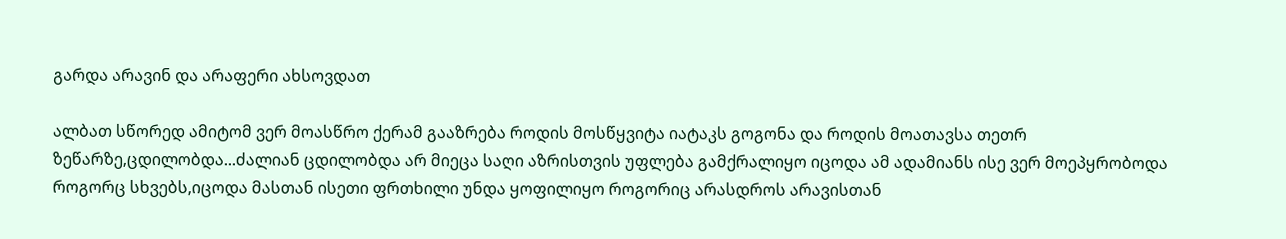გარდა არავინ და არაფერი ახსოვდათ

ალბათ სწორედ ამიტომ ვერ მოასწრო ქერამ გააზრება როდის მოსწყვიტა იატაკს გოგონა და როდის მოათავსა თეთრ ზეწარზე,ცდილობდა...ძალიან ცდილობდა არ მიეცა საღი აზრისთვის უფლება გამქრალიყო იცოდა ამ ადამიანს ისე ვერ მოეპყრობოდა როგორც სხვებს,იცოდა მასთან ისეთი ფრთხილი უნდა ყოფილიყო როგორიც არასდროს არავისთან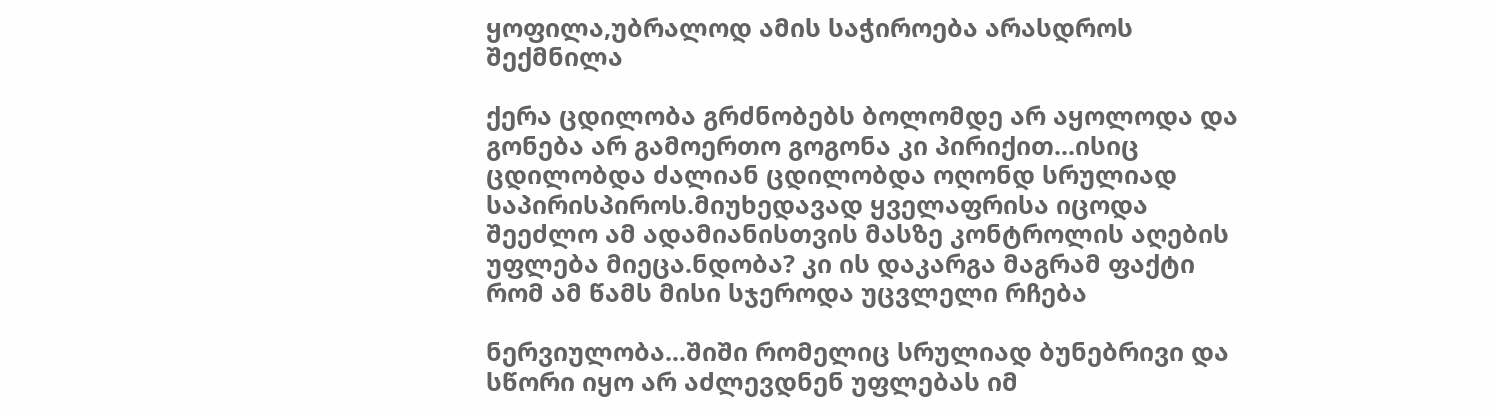ყოფილა,უბრალოდ ამის საჭიროება არასდროს შექმნილა

ქერა ცდილობა გრძნობებს ბოლომდე არ აყოლოდა და გონება არ გამოერთო გოგონა კი პირიქით...ისიც ცდილობდა ძალიან ცდილობდა ოღონდ სრულიად საპირისპიროს.მიუხედავად ყველაფრისა იცოდა შეეძლო ამ ადამიანისთვის მასზე კონტროლის აღების უფლება მიეცა.ნდობა? კი ის დაკარგა მაგრამ ფაქტი რომ ამ წამს მისი სჯეროდა უცვლელი რჩება

ნერვიულობა...შიში რომელიც სრულიად ბუნებრივი და სწორი იყო არ აძლევდნენ უფლებას იმ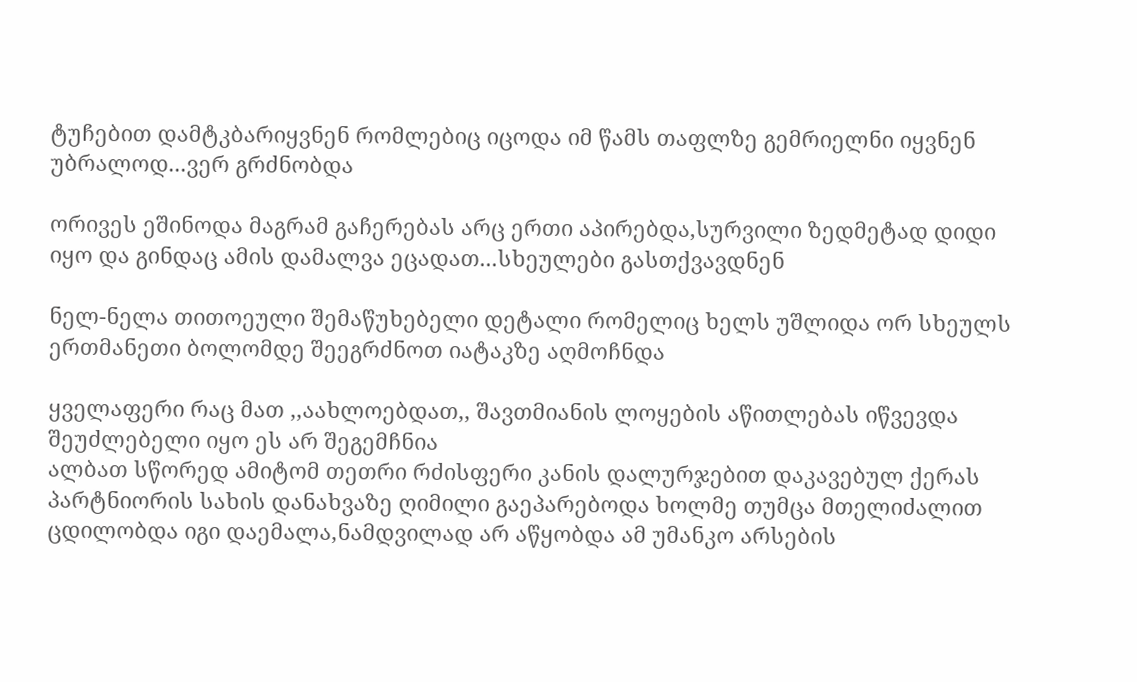ტუჩებით დამტკბარიყვნენ რომლებიც იცოდა იმ წამს თაფლზე გემრიელნი იყვნენ უბრალოდ...ვერ გრძნობდა

ორივეს ეშინოდა მაგრამ გაჩერებას არც ერთი აპირებდა,სურვილი ზედმეტად დიდი იყო და გინდაც ამის დამალვა ეცადათ...სხეულები გასთქვავდნენ

ნელ-ნელა თითოეული შემაწუხებელი დეტალი რომელიც ხელს უშლიდა ორ სხეულს ერთმანეთი ბოლომდე შეეგრძნოთ იატაკზე აღმოჩნდა

ყველაფერი რაც მათ ,,აახლოებდათ,, შავთმიანის ლოყების აწითლებას იწვევდა
შეუძლებელი იყო ეს არ შეგემჩნია
ალბათ სწორედ ამიტომ თეთრი რძისფერი კანის დალურჯებით დაკავებულ ქერას პარტნიორის სახის დანახვაზე ღიმილი გაეპარებოდა ხოლმე თუმცა მთელიძალით ცდილობდა იგი დაემალა,ნამდვილად არ აწყობდა ამ უმანკო არსების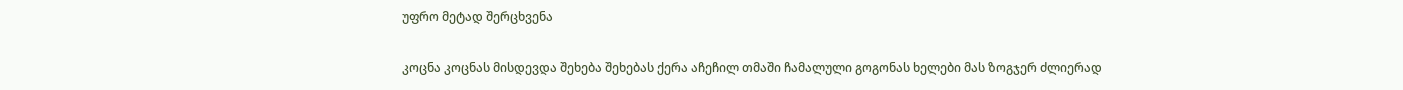უფრო მეტად შერცხვენა

კოცნა კოცნას მისდევდა შეხება შეხებას ქერა აჩეჩილ თმაში ჩამალული გოგონას ხელები მას ზოგჯერ ძლიერად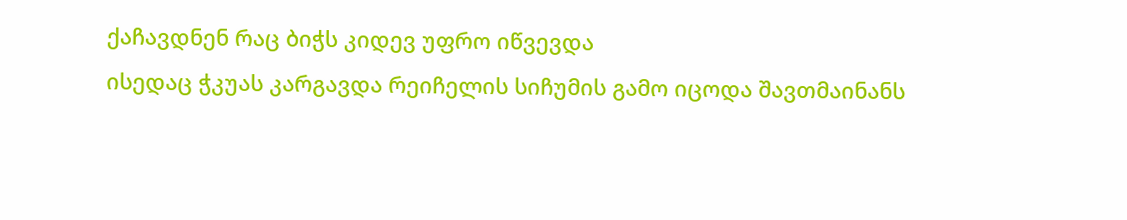ქაჩავდნენ რაც ბიჭს კიდევ უფრო იწვევდა
ისედაც ჭკუას კარგავდა რეიჩელის სიჩუმის გამო იცოდა შავთმაინანს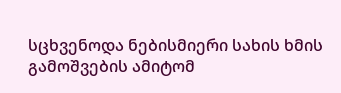სცხვენოდა ნებისმიერი სახის ხმის გამოშვების ამიტომ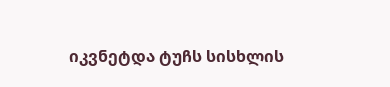იკვნეტდა ტუჩს სისხლის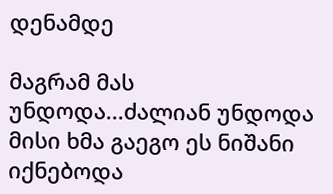დენამდე

მაგრამ მას უნდოდა...ძალიან უნდოდა მისი ხმა გაეგო ეს ნიშანი იქნებოდა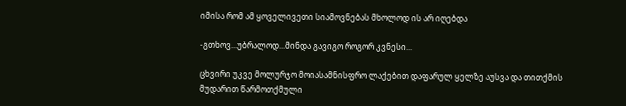იმისა რომ ამ ყოველივეთი სიამოვნებას მხოლოდ ის არ იღებდა

-გთხოვ...უბრალოდ...მინდა გავიგო როგორ კვნესი...

ცხვირი უკვე მოლურჯო მოიასამნისფრო ლაქებით დაფარულ ყელზე აუსვა და თითქმის მუდარით წარმოთქმული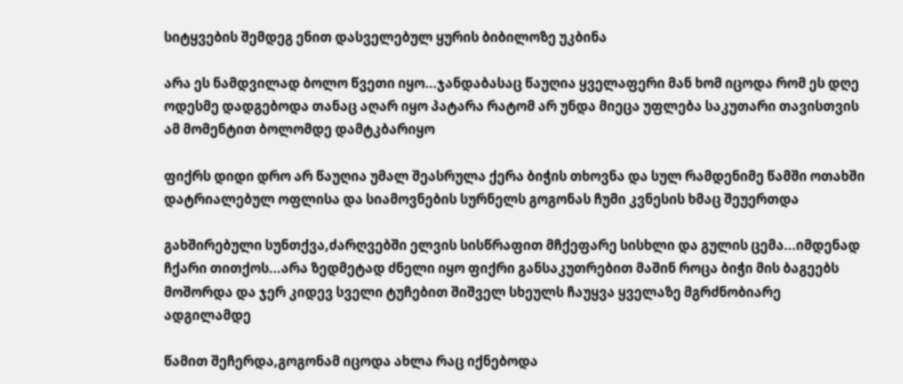სიტყვების შემდეგ ენით დასველებულ ყურის ბიბილოზე უკბინა

არა ეს ნამდვილად ბოლო წვეთი იყო...ჯანდაბასაც წაუღია ყველაფერი მან ხომ იცოდა რომ ეს დღე ოდესმე დადგებოდა თანაც აღარ იყო პატარა რატომ არ უნდა მიეცა უფლება საკუთარი თავისთვის ამ მომენტით ბოლომდე დამტკბარიყო

ფიქრს დიდი დრო არ წაუღია უმალ შეასრულა ქერა ბიჭის თხოვნა და სულ რამდენიმე წამში ოთახში დატრიალებულ ოფლისა და სიამოვნების სურნელს გოგონას ჩუმი კვნესის ხმაც შეუერთდა

გახშირებული სუნთქვა,ძარღვებში ელვის სისწრაფით მჩქეფარე სისხლი და გულის ცემა...იმდენად ჩქარი თითქოს...არა ზედმეტად ძნელი იყო ფიქრი განსაკუთრებით მაშინ როცა ბიჭი მის ბაგეებს მოშორდა და ჯერ კიდევ სველი ტუჩებით შიშველ სხეულს ჩაუყვა ყველაზე მგრძნობიარე ადგილამდე

წამით შეჩერდა,გოგონამ იცოდა ახლა რაც იქნებოდა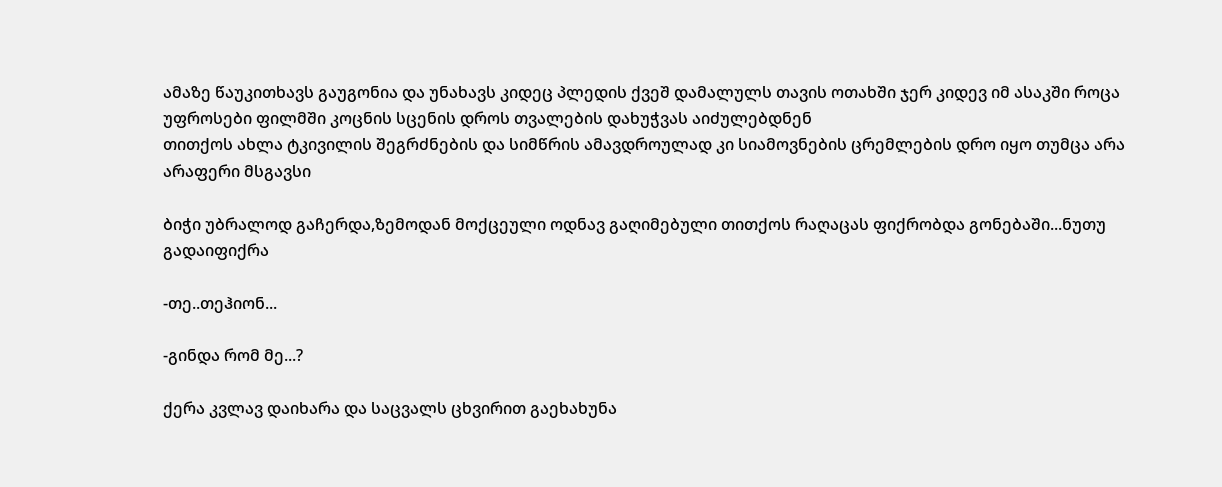ამაზე წაუკითხავს გაუგონია და უნახავს კიდეც პლედის ქვეშ დამალულს თავის ოთახში ჯერ კიდევ იმ ასაკში როცა უფროსები ფილმში კოცნის სცენის დროს თვალების დახუჭვას აიძულებდნენ
თითქოს ახლა ტკივილის შეგრძნების და სიმწრის ამავდროულად კი სიამოვნების ცრემლების დრო იყო თუმცა არა არაფერი მსგავსი

ბიჭი უბრალოდ გაჩერდა,ზემოდან მოქცეული ოდნავ გაღიმებული თითქოს რაღაცას ფიქრობდა გონებაში...ნუთუ გადაიფიქრა

-თე..თეჰიონ...

-გინდა რომ მე...?

ქერა კვლავ დაიხარა და საცვალს ცხვირით გაეხახუნა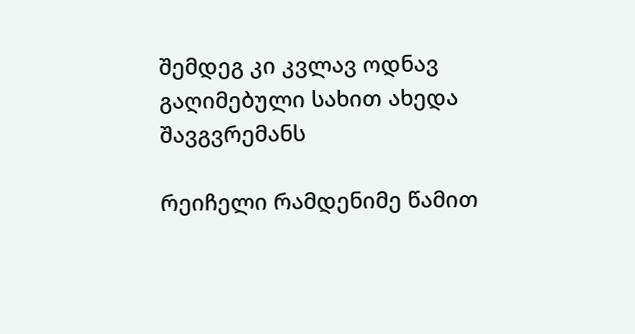შემდეგ კი კვლავ ოდნავ გაღიმებული სახით ახედა შავგვრემანს

რეიჩელი რამდენიმე წამით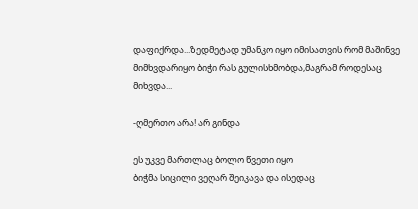დაფიქრდა...ზედმეტად უმანკო იყო იმისათვის რომ მაშინვე მიმხვდარიყო ბიჭი რას გულისხმობდა,მაგრამ როდესაც მიხვდა...

-ღმერთო არა! არ გინდა

ეს უკვე მართლაც ბოლო წვეთი იყო
ბიჭმა სიცილი ვეღარ შეიკავა და ისედაც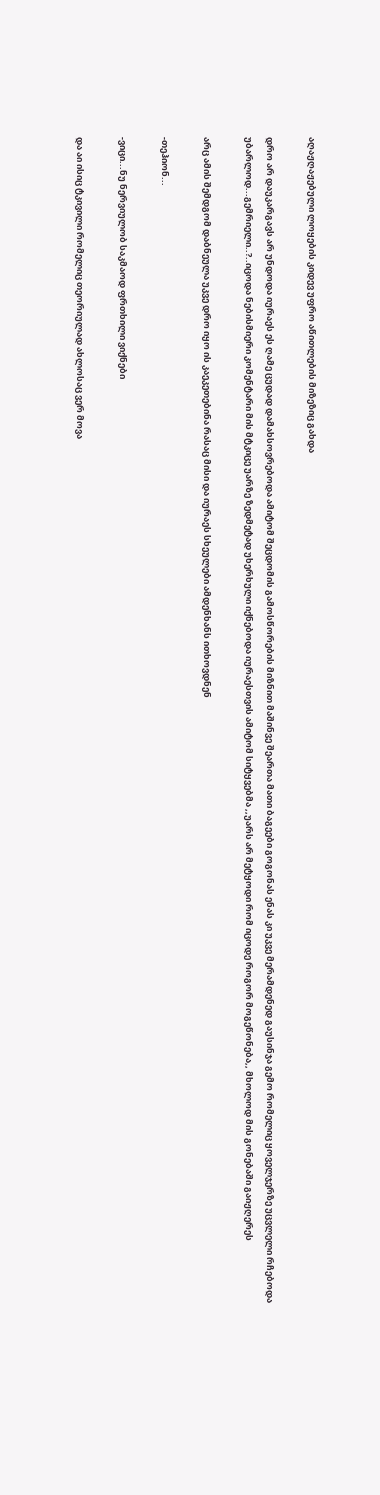აღაჟღაჟებული ლოყების კიდევ უფრო აწითლების მიზეზიც გახდა

დრო არ დაუკარგავს არ უნდოდა იურაეს ეს ღამე ცუდად დამახსოვრებოდა ამიტომ შეცდომის გამოსწორების მიზნით მაშინვე შეართა მათი ბაგეები გოგონას ენას კი უკვე მერამდენედ გაუსინჯა გემო რომელიც ყოველჯერზე უცვლელი რჩებოდა
უბარლოდ...გემრიელი..?..იცოდა ნებისმიერი კომენტარი მის მტკიცე უარზე ზედმეტად უხერხული იქნებოდა იურაესთვის ამიტომ სიტყვებმა ,,უარს არ მეტყოდი რომ იცოდე როგორ მოგეწონება,, მხოლოდ მის გონებაში გაიჟღერეს

არც ამის შემდგომ დაბნეულა უკვე დრო იყო ის კაეკეთებინა რასაც მისი და იურაეს სხეულები ამდენხანს ითხოვდნენ

-თეჰიონ...

-ვიცი...ნუ ნერვიულობ საკმაოდ ფრთხილი ვიქნები

და აი ისიც ტკივილი რომელიც თეორიულად ახლოსაც ვერ მოვა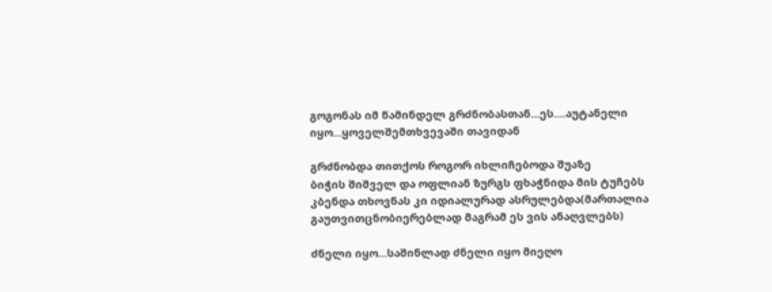გოგონას იმ წამინდელ გრძნობასთან...ეს....აუტანელი იყო...ყოველშემთხვევაში თავიდან

გრძნობდა თითქოს როგორ იხლიჩებოდა შუაზე
ბიჭის შიშველ და ოფლიან ზურგს ფხაჭნიდა მის ტუჩებს კბენდა თხოვნას კი იდიალურად ასრულებდა(მართალია გაუთვითცნობიერებლად მაგრამ ეს ვის ანაღვლებს)

ძნელი იყო...საშინლად ძნელი იყო მიეღო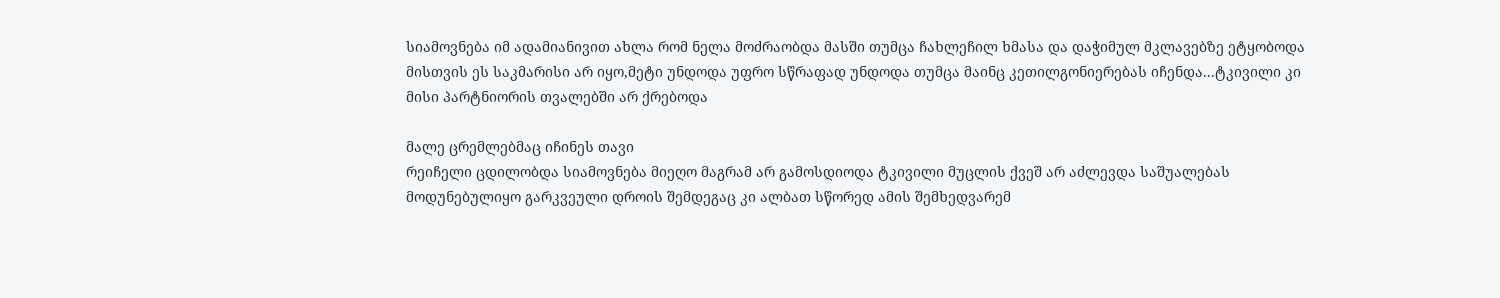სიამოვნება იმ ადამიანივით ახლა რომ ნელა მოძრაობდა მასში თუმცა ჩახლეჩილ ხმასა და დაჭიმულ მკლავებზე ეტყობოდა მისთვის ეს საკმარისი არ იყო,მეტი უნდოდა უფრო სწრაფად უნდოდა თუმცა მაინც კეთილგონიერებას იჩენდა...ტკივილი კი მისი პარტნიორის თვალებში არ ქრებოდა

მალე ცრემლებმაც იჩინეს თავი
რეიჩელი ცდილობდა სიამოვნება მიეღო მაგრამ არ გამოსდიოდა ტკივილი მუცლის ქვეშ არ აძლევდა საშუალებას მოდუნებულიყო გარკვეული დროის შემდეგაც კი ალბათ სწორედ ამის შემხედვარემ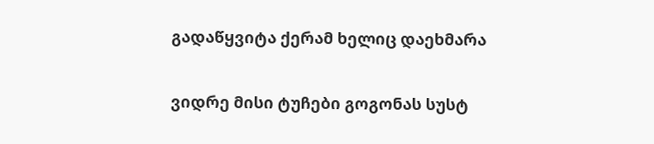გადაწყვიტა ქერამ ხელიც დაეხმარა

ვიდრე მისი ტუჩები გოგონას სუსტ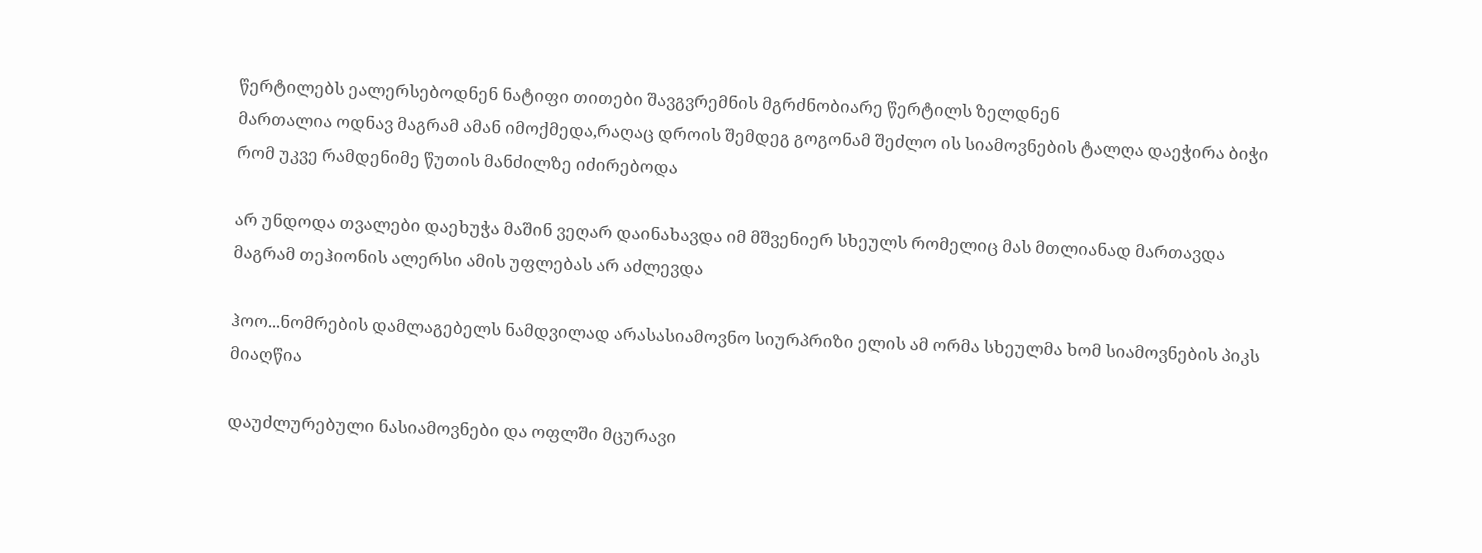წერტილებს ეალერსებოდნენ ნატიფი თითები შავგვრემნის მგრძნობიარე წერტილს ზელდნენ
მართალია ოდნავ მაგრამ ამან იმოქმედა,რაღაც დროის შემდეგ გოგონამ შეძლო ის სიამოვნების ტალღა დაეჭირა ბიჭი რომ უკვე რამდენიმე წუთის მანძილზე იძირებოდა

არ უნდოდა თვალები დაეხუჭა მაშინ ვეღარ დაინახავდა იმ მშვენიერ სხეულს რომელიც მას მთლიანად მართავდა მაგრამ თეჰიონის ალერსი ამის უფლებას არ აძლევდა

ჰოო...ნომრების დამლაგებელს ნამდვილად არასასიამოვნო სიურპრიზი ელის ამ ორმა სხეულმა ხომ სიამოვნების პიკს მიაღწია

დაუძლურებული ნასიამოვნები და ოფლში მცურავი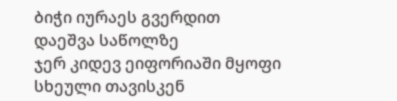ბიჭი იურაეს გვერდით დაეშვა საწოლზე
ჯერ კიდევ ეიფორიაში მყოფი სხეული თავისკენ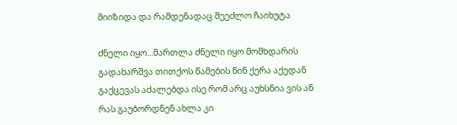მიიზიდა და რამდენადაც შეეძლო ჩაიხუტა

ძნელი იყო...მართლა ძნელი იყო მომხდარის გადახარშვა თითქოს წამების წინ ქერა აქედან გაქცევას აძალებდა ისე რომ არც აუხსნია ვის ან რას გაუბორდნენ ახლა კი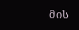მის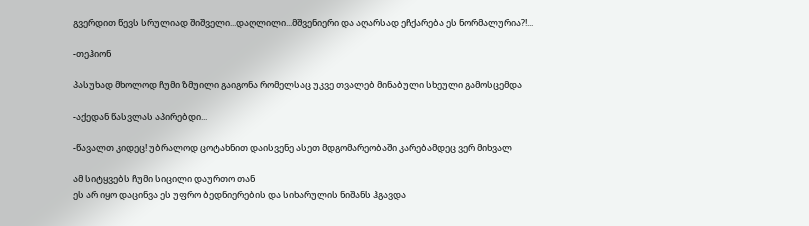გვერდით წევს სრულიად შიშველი...დაღლილი...მშვენიერი და აღარსად ეჩქარება ეს ნორმალურია?!...

-თეჰიონ

პასუხად მხოლოდ ჩუმი ზმუილი გაიგონა რომელსაც უკვე თვალებ მინაბული სხეული გამოსცემდა

-აქედან წასვლას აპირებდი...

-წავალთ კიდეც! უბრალოდ ცოტახნით დაისვენე ასეთ მდგომარეობაში კარებამდეც ვერ მიხვალ

ამ სიტყვებს ჩუმი სიცილი დაურთო თან
ეს არ იყო დაცინვა ეს უფრო ბედნიერების და სიხარულის ნიშანს ჰგავდა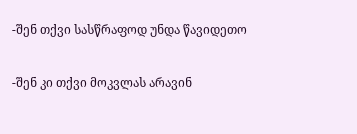-შენ თქვი სასწრაფოდ უნდა წავიდეთო

-შენ კი თქვი მოკვლას არავინ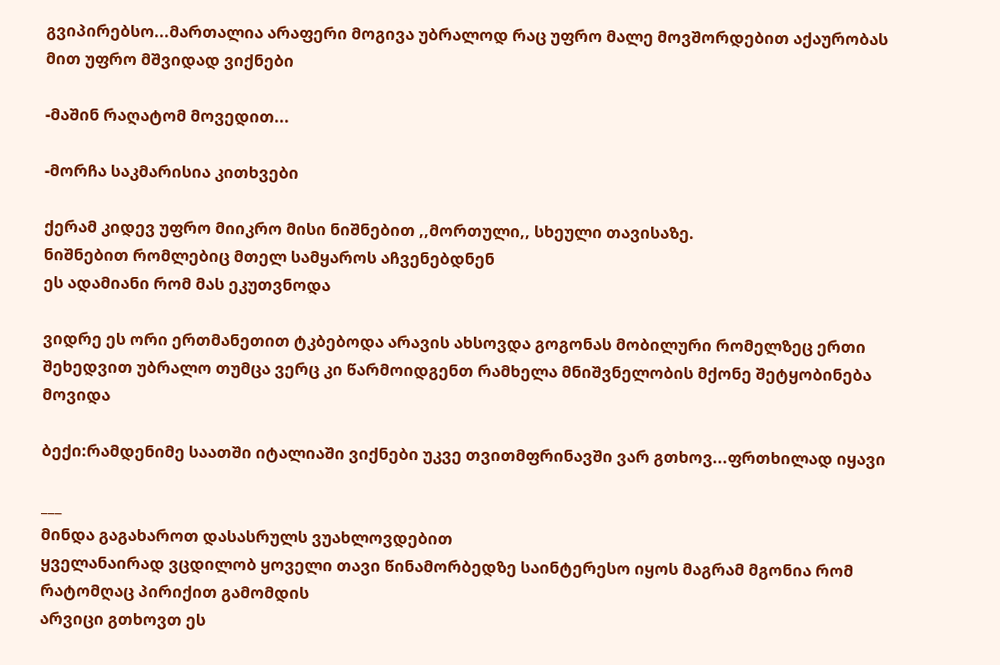გვიპირებსო...მართალია არაფერი მოგივა უბრალოდ რაც უფრო მალე მოვშორდებით აქაურობას მით უფრო მშვიდად ვიქნები

-მაშინ რაღატომ მოვედით...

-მორჩა საკმარისია კითხვები

ქერამ კიდევ უფრო მიიკრო მისი ნიშნებით ,,მორთული,, სხეული თავისაზე.
ნიშნებით რომლებიც მთელ სამყაროს აჩვენებდნენ
ეს ადამიანი რომ მას ეკუთვნოდა

ვიდრე ეს ორი ერთმანეთით ტკბებოდა არავის ახსოვდა გოგონას მობილური რომელზეც ერთი შეხედვით უბრალო თუმცა ვერც კი წარმოიდგენთ რამხელა მნიშვნელობის მქონე შეტყობინება მოვიდა

ბექი:რამდენიმე საათში იტალიაში ვიქნები უკვე თვითმფრინავში ვარ გთხოვ...ფრთხილად იყავი

___
მინდა გაგახაროთ დასასრულს ვუახლოვდებით
ყველანაირად ვცდილობ ყოველი თავი წინამორბედზე საინტერესო იყოს მაგრამ მგონია რომ რატომღაც პირიქით გამომდის
არვიცი გთხოვთ ეს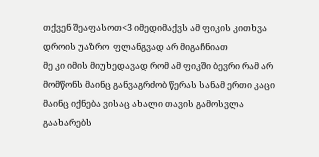თქვენ შეაფასოთ<3 იმედიმაქვს ამ ფიკის კითხვა დროის უაზრო  ფლანგვად არ მიგაჩნიათ
მე კი იმის მიუხედავად რომ ამ ფიკში ბევრი რამ არ მომწონს მაინც განვაგრძობ წერას სანამ ერთი კაცი მაინც იქნება ვისაც ახალი თავის გამოსვლა გაახარებს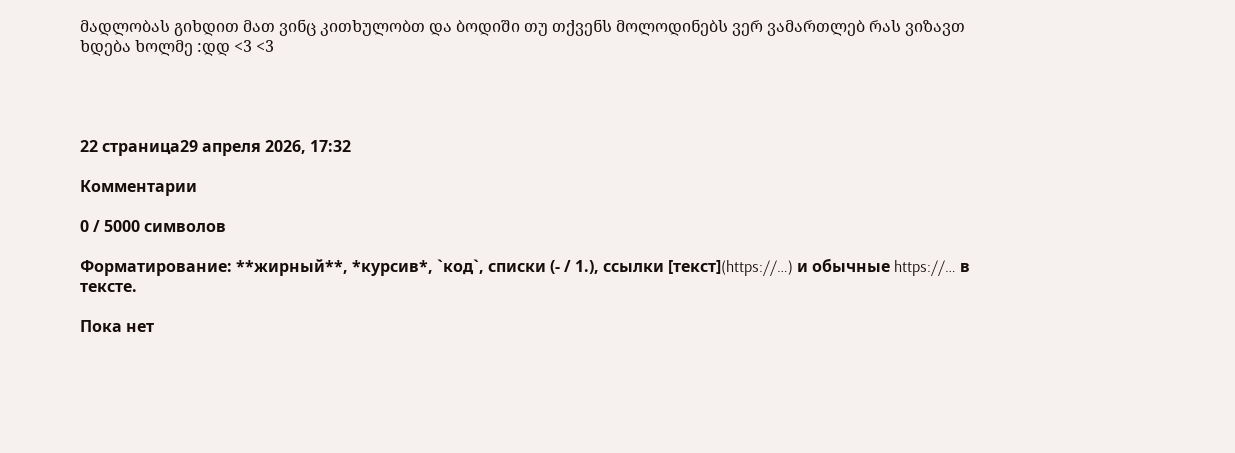მადლობას გიხდით მათ ვინც კითხულობთ და ბოდიში თუ თქვენს მოლოდინებს ვერ ვამართლებ რას ვიზავთ ხდება ხოლმე :დდ <3 <3




22 страница29 апреля 2026, 17:32

Комментарии

0 / 5000 символов

Форматирование: **жирный**, *курсив*, `код`, списки (- / 1.), ссылки [текст](https://…) и обычные https://… в тексте.

Пока нет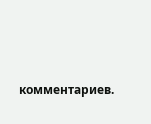комментариев.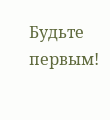Будьте первым!